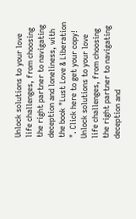Unlock solutions to your love life challenges, from choosing the right partner to navigating deception and loneliness, with the book "Lust Love & Liberation ". Click here to get your copy!
Unlock solutions to your love life challenges, from choosing the right partner to navigating deception and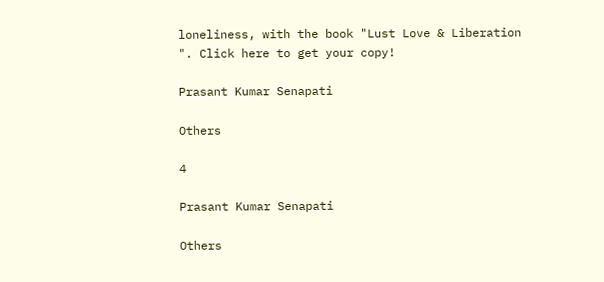loneliness, with the book "Lust Love & Liberation ". Click here to get your copy!

Prasant Kumar Senapati

Others

4

Prasant Kumar Senapati

Others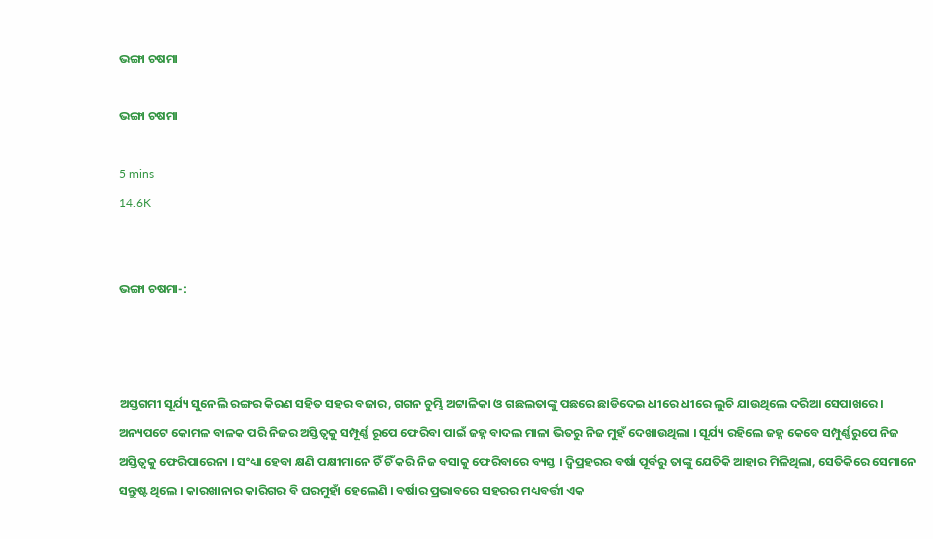ଭଙ୍ଗା ଚଷମା

ଭଙ୍ଗା ଚଷମା

5 mins
14.6K


ଭଙ୍ଗା ଚଷମା-:



ଅସ୍ତଗମୀ ସୂର୍ଯ୍ୟ ସୁନେଲି ରଙ୍ଗର କିରଣ ସହିତ ସହର ବଜାର, ଗଗନ ଚୁମ୍ଭି ଅଟ୍ଟାଳିକା ଓ ଗଛଲତାଙ୍କୁ ପଛରେ ଛାଡିଦେଇ ଧୀରେ ଧୀରେ ଲୁଚି ଯାଉଥିଲେ ଦରିଆ ସେପାଖରେ । ଅନ୍ୟପଟେ କୋମଳ ବାଳକ ପରି ନିଜର ଅସ୍ତିତ୍ୱକୁ ସମ୍ପୂର୍ଣ୍ଣ ରୂପେ ଫେରିବା ପାଇଁ ଜହ୍ନ ବାଦଲ ମାଳା ଭିତରୁ ନିଜ ମୁହଁ ଦେଖାଉଥିଲା । ସୂର୍ଯ୍ୟ ରହିଲେ ଜହ୍ନ କେବେ ସମ୍ପୁର୍ଣ୍ଣରୁପେ ନିଜ ଅସ୍ତିତ୍ୱକୁ ଫେରିପାରେନା । ସଂଧ୍ୟା ହେବା କ୍ଷଣି ପକ୍ଷୀମାନେ ଚିଁ ଚିଁ କରି ନିଜ ବସାକୁ ଫେରିବାରେ ବ୍ୟସ୍ତ । ଦ୍ୱିପ୍ରହରର ବର୍ଷା ପୂର୍ବରୁ ତାଙ୍କୁ ଯେତିକି ଆହାର ମିଳିଥିଲା, ସେତିକିରେ ସେମାନେ ସନ୍ତୁଷ୍ଟ ଥିଲେ । କାରଖାନାର କାରିଗର ବି ଘରମୁହାଁ ହେଲେଣି । ବର୍ଷାର ପ୍ରଭାବରେ ସହରର ମଧ୍ୟବର୍ତ୍ତୀ ଏକ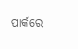ପାର୍କରେ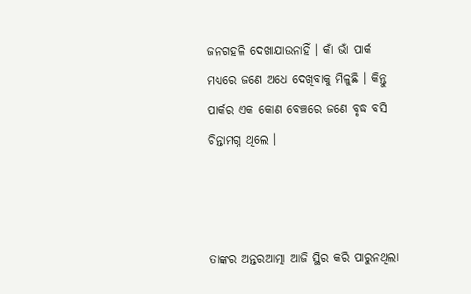ଜନଗହଳି ଦେଖାଯାଉନାହିଁ । କାଁ ଭାଁ ପାର୍କ ମଧ୍ୟରେ ଜଣେ ଅଧେ ଦେଖିବାକୁ ମିଳୁଛି । କିନ୍ତୁ ପାର୍କର ଏକ କୋଣ ବେଞ୍ଚରେ ଜଣେ ବୃଦ୍ଧ ବସି ଚିନ୍ତାମଗ୍ନ ଥିଲେ ।



ତାଙ୍କର ଅନ୍ତରଆତ୍ମା ଆଜି ସ୍ଥିର କରି ପାରୁନଥିଲା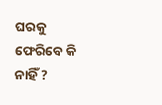ଘରକୁ ଫେରିବେ କି ନାହିଁ ?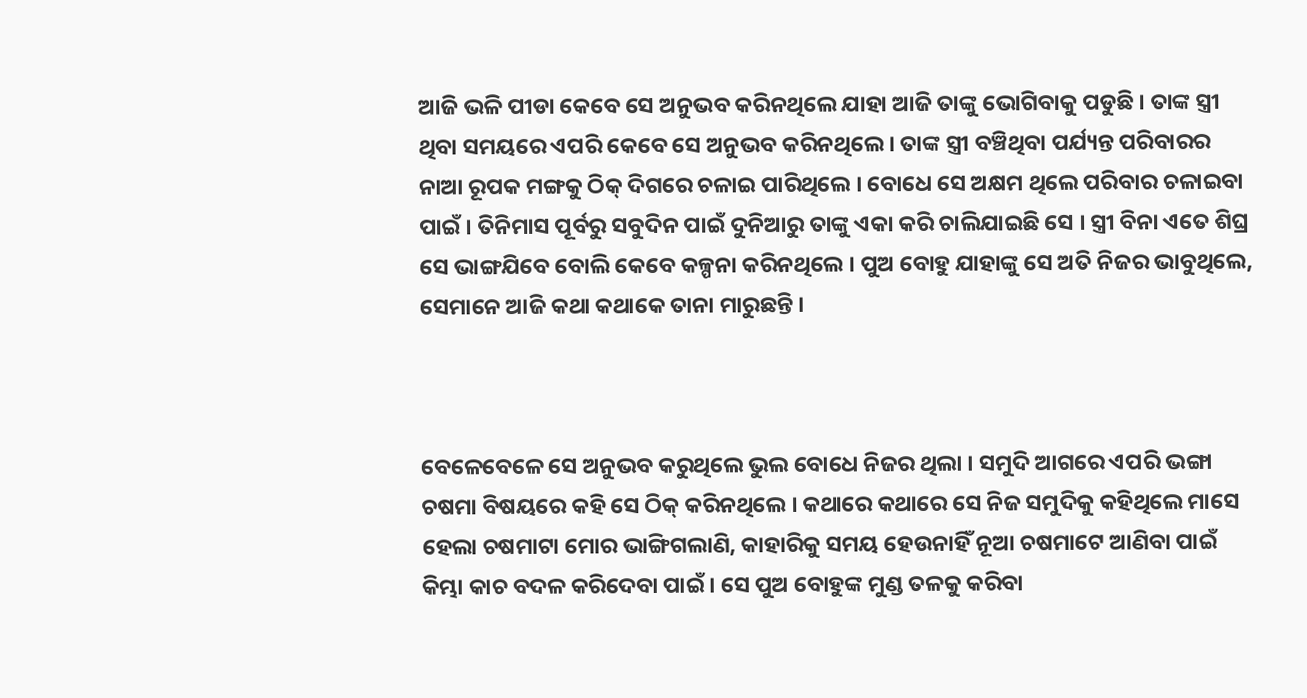ଆଜି ଭଳି ପୀଡା କେବେ ସେ ଅନୁଭବ କରିନଥିଲେ ଯାହା ଆଜି ତାଙ୍କୁ ଭୋଗିବାକୁ ପଡୁଛି । ତାଙ୍କ ସ୍ତ୍ରୀ ଥିବା ସମୟରେ ଏପରି କେବେ ସେ ଅନୁଭବ କରିନଥିଲେ । ତାଙ୍କ ସ୍ତ୍ରୀ ବଞ୍ଚିଥିବା ପର୍ଯ୍ୟନ୍ତ ପରିବାରର ନାଆ ରୂପକ ମଙ୍ଗକୁ ଠିକ୍ ଦିଗରେ ଚଳାଇ ପାରିଥିଲେ । ବୋଧେ ସେ ଅକ୍ଷମ ଥିଲେ ପରିବାର ଚଳାଇବା ପାଇଁ । ତିନିମାସ ପୂର୍ବରୁ ସବୁଦିନ ପାଇଁ ଦୁନିଆରୁ ତାଙ୍କୁ ଏକା କରି ଚାଲିଯାଇଛି ସେ । ସ୍ତ୍ରୀ ବିନା ଏତେ ଶିଘ୍ର ସେ ଭାଙ୍ଗଯିବେ ବୋଲି କେବେ କଳ୍ପନା କରିନଥିଲେ । ପୁଅ ବୋହୁ ଯାହାଙ୍କୁ ସେ ଅତି ନିଜର ଭାବୁଥିଲେ, ସେମାନେ ଆଜି କଥା କଥାକେ ତାନା ମାରୁଛନ୍ତି ।



ବେଳେବେଳେ ସେ ଅନୁଭବ କରୁଥିଲେ ଭୁଲ ବୋଧେ ନିଜର ଥିଲା । ସମୁଦି ଆଗରେ ଏପରି ଭଙ୍ଗା ଚଷମା ବିଷୟରେ କହି ସେ ଠିକ୍ କରିନଥିଲେ । କଥାରେ କଥାରେ ସେ ନିଜ ସମୁଦିକୁ କହିଥିଲେ ମାସେ ହେଲା ଚଷମାଟା ମୋର ଭାଙ୍ଗିଗଲାଣି, କାହାରିକୁ ସମୟ ହେଉନାହିଁ ନୂଆ ଚଷମାଟେ ଆଣିବା ପାଇଁ କିମ୍ଭା କାଚ ବଦଳ କରିଦେବା ପାଇଁ । ସେ ପୁଅ ବୋହୁଙ୍କ ମୁଣ୍ଡ ତଳକୁ କରିବା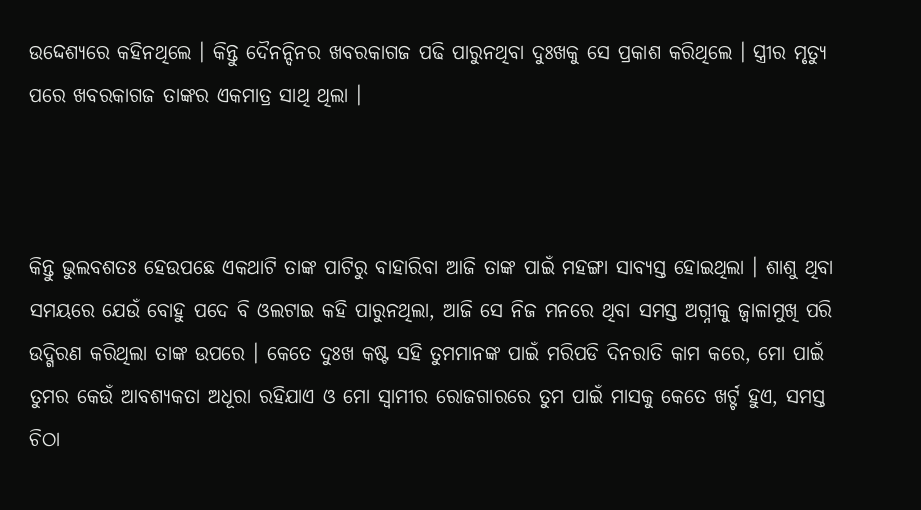ଉଦ୍ଦେଶ୍ୟରେ କହିନଥିଲେ । କିନ୍ତୁ ଦୈନନ୍ଦିନର ଖବରକାଗଜ ପଢି ପାରୁନଥିବା ଦୁଃଖକୁ ସେ ପ୍ରକାଶ କରିଥିଲେ । ସ୍ତ୍ରୀର ମୃତ୍ୟୁ ପରେ ଖବରକାଗଜ ତାଙ୍କର ଏକମାତ୍ର ସାଥି ଥିଲା ।



କିନ୍ତୁ ଭୁଲବଶତଃ ହେଉପଛେ ଏକଥାଟି ତାଙ୍କ ପାଟିରୁ ବାହାରିବା ଆଜି ତାଙ୍କ ପାଇଁ ମହଙ୍ଗା ସାବ୍ୟସ୍ତ ହୋଇଥିଲା । ଶାଶୁ ଥିବା ସମୟରେ ଯେଉଁ ବୋହୁ ପଦେ ବି ଓଲଟାଇ କହି ପାରୁନଥିଲା, ଆଜି ସେ ନିଜ ମନରେ ଥିବା ସମସ୍ତ ଅଗ୍ନୀକୁ ଜ୍ବାଳାମୁଖି ପରି ଉଦ୍ଗିରଣ କରିଥିଲା ତାଙ୍କ ଉପରେ । କେତେ ଦୁଃଖ କଷ୍ଟ ସହି ତୁମମାନଙ୍କ ପାଇଁ ମରିପଡି ଦିନରାତି କାମ କରେ, ମୋ ପାଇଁ ତୁମର କେଉଁ ଆବଶ୍ୟକତା ଅଧୂରା ରହିଯାଏ ଓ ମୋ ସ୍ୱାମୀର ରୋଜଗାରରେ ତୁମ ପାଇଁ ମାସକୁ କେତେ ଖର୍ଟ୍ଟ ହୁଏ, ସମସ୍ତ ଚିଠା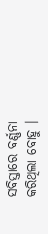ସବିସ୍ତାରେ ବର୍ଣ୍ଣନା କରିଥିଲା ବୋହୁ ।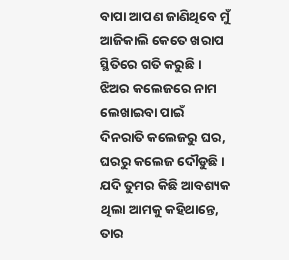ବାପା ଆପଣ ଜାଣିଥିବେ ମୁଁ ଆଜିକାଲି କେତେ ଖରାପ ସ୍ଥିତିରେ ଗତି କରୁଛି । ଝିଅର କଲେଜରେ ନାମ ଲେଖାଇବା ପାଇଁ ଦିନରାତି କଲେଜରୁ ଘର, ଘରରୁ କଲେଜ ଦୌଡୁଛି । ଯଦି ତୁମର କିଛି ଆବଶ୍ୟକ ଥିଲା ଆମକୁ କହିଥାନ୍ତେ, ତାର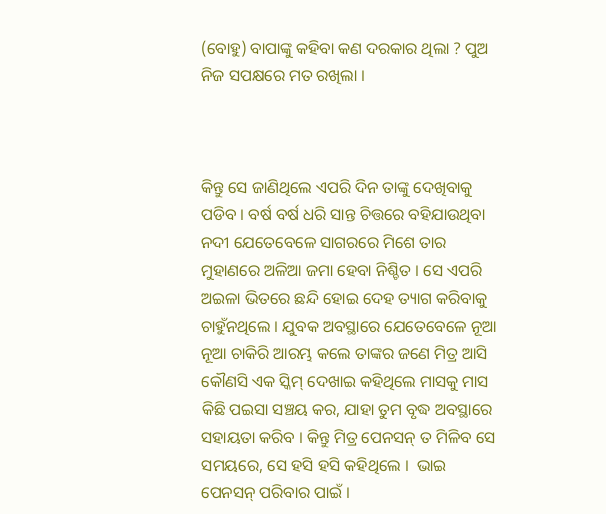(ବୋହୁ) ବାପାଙ୍କୁ କହିବା କଣ ଦରକାର ଥିଲା ? ପୁଅ ନିଜ ସପକ୍ଷରେ ମତ ରଖିଲା ।



କିନ୍ତୁ ସେ ଜାଣିଥିଲେ ଏପରି ଦିନ ତାଙ୍କୁ ଦେଖିବାକୁ ପଡିବ । ବର୍ଷ ବର୍ଷ ଧରି ସାନ୍ତ ଚିତ୍ତରେ ବହିଯାଉଥିବା ନଦୀ ଯେତେବେଳେ ସାଗରରେ ମିଶେ ତାର ମୁହାଣରେ ଅଳିଆ ଜମା ହେବା ନିଶ୍ଚିତ । ସେ ଏପରି ଅଇଳା ଭିତରେ ଛନ୍ଦି ହୋଇ ଦେହ ତ୍ୟାଗ କରିବାକୁ ଚାହୁଁନଥିଲେ । ଯୁବକ ଅବସ୍ଥାରେ ଯେତେବେଳେ ନୂଆ ନୂଆ ଚାକିରି ଆରମ୍ଭ କଲେ ତାଙ୍କର ଜଣେ ମିତ୍ର ଆସି କୌଣସି ଏକ ସ୍କିମ୍ ଦେଖାଇ କହିଥିଲେ ମାସକୁ ମାସ କିଛି ପଇସା ସଞ୍ଚୟ କର, ଯାହା ତୁମ ବୃଦ୍ଧ ଅବସ୍ଥାରେ ସହାୟତା କରିବ । କିନ୍ତୁ ମିତ୍ର ପେନସନ୍ ତ ମିଳିବ ସେ ସମୟରେ, ସେ ହସି ହସି କହିଥିଲେ ।  ଭାଇ ପେନସନ୍ ପରିବାର ପାଇଁ ।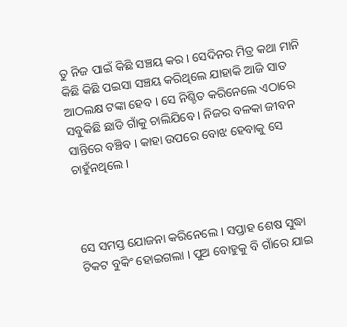ତୁ ନିଜ ପାଇଁ କିଛି ସଞ୍ଚୟ କର । ସେଦିନର ମିତ୍ର କଥା ମାନି କିଛି କିଛି ପଇସା ସଞ୍ଚୟ କରିଥିଲେ ଯାହାକି ଆଜି ସାତ ଆଠଲକ୍ଷ ଟଙ୍କା ହେବ । ସେ ନିଶ୍ଚିତ କରିନେଲେ ଏଠାରେ ସବୁକିଛି ଛାଡି ଗାଁକୁ ଚାଲିଯିବେ । ନିଜର ବଳକା ଜୀବନ ସାନ୍ତିରେ ବଞ୍ଚିବ । କାହା ଉପରେ ବୋଝ ହେବାକୁ ସେ ଚାହୁଁନଥିଲେ ।



ସେ ସମସ୍ତ ଯୋଜନା କରିନେଲେ । ସପ୍ତାହ ଶେଷ ସୁଦ୍ଧା ଟିକଟ ବୁକିଂ ହୋଇଗଲା । ପୁଅ ବୋହୁକୁ ବି ଗାଁରେ ଯାଇ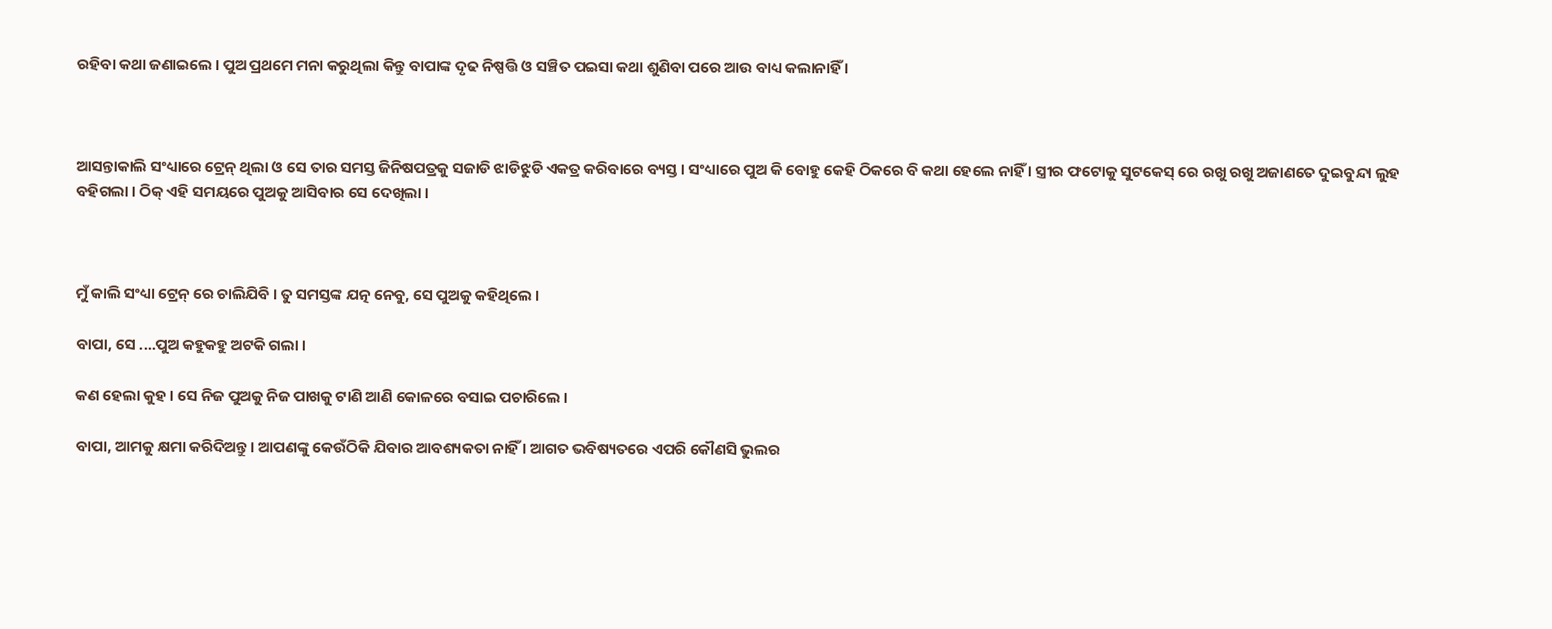ରହିବା କଥା ଜଣାଇଲେ । ପୁଅ ପ୍ରଥମେ ମନା କରୁଥିଲା କିନ୍ତୁ ବାପାଙ୍କ ଦୃଢ ନିଷ୍ପତ୍ତି ଓ ସଞ୍ଚିତ ପଇସା କଥା ଶୁଣିବା ପରେ ଆଉ ବାଧ୍ୟ କଲାନାହିଁ ।



ଆସନ୍ତାକାଲି ସଂଧ୍ୟାରେ ଟ୍ରେନ୍ ଥିଲା ଓ ସେ ତାର ସମସ୍ତ ଜିନିଷପତ୍ରକୁ ସଜାଡି ଝାଡିଝୁଡି ଏକତ୍ର କରିବାରେ ବ୍ୟସ୍ତ । ସଂଧ୍ୟାରେ ପୁଅ କି ବୋହୁ କେହି ଠିକରେ ବି କଥା ହେଲେ ନାହିଁ । ସ୍ତ୍ରୀର ଫଟୋକୁ ସୁଟକେସ୍ ରେ ରଖୁ ରଖୁ ଅଜାଣତେ ଦୁଇବୁନ୍ଦା ଲୁହ ବହିଗଲା । ଠିକ୍ ଏହି ସମୟରେ ପୁଅକୁ ଆସିବାର ସେ ଦେଖିଲା ।



ମୁଁ କାଲି ସଂଧ୍ୟା ଟ୍ରେନ୍ ରେ ଚାଲିଯିବି । ତୁ ସମସ୍ତଙ୍କ ଯତ୍ନ ନେବୁ, ସେ ପୁଅକୁ କହିଥିଲେ ।

ବାପା, ସେ ....ପୁଅ କହୁକହୁ ଅଟକି ଗଲା ।

କଣ ହେଲା କୁହ । ସେ ନିଜ ପୁଅକୁ ନିଜ ପାଖକୁ ଟାଣି ଆଣି କୋଳରେ ବସାଇ ପଚାରିଲେ ।

ବାପା, ଆମକୁ କ୍ଷମା କରିଦିଅନ୍ତୁ । ଆପଣଙ୍କୁ କେଉଁଠିକି ଯିବାର ଆବଶ୍ୟକତା ନାହିଁ । ଆଗତ ଭବିଷ୍ୟତରେ ଏପରି କୌଣସି ଭୁଲର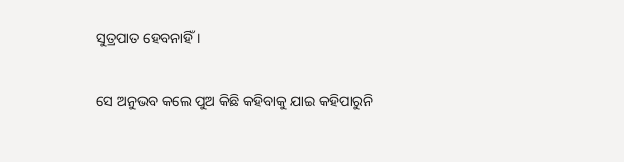ସୁତ୍ରପାତ ହେବନାହିଁ ।

ସେ ଅନୁଭବ କଲେ ପୁଅ କିଛି କହିବାକୁ ଯାଇ କହିପାରୁନି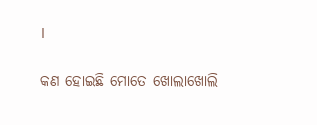।

କଣ ହୋଇଛି ମୋତେ ଖୋଲାଖୋଲି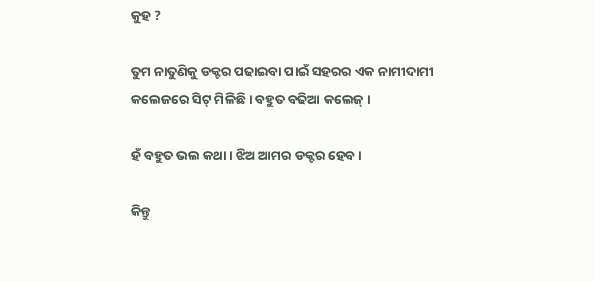କୁହ ?

ତୁମ ନାତୁଣିକୁ ଡକ୍ଟର ପଢାଇବା ପାଇଁ ସହରର ଏକ ନାମୀଦାମୀ କଲେଜରେ ସିଟ୍ ମିଳିଛି । ବହୁତ ବଢିଆ କଲେଜ୍ ।

ହଁ ବହୁତ ଭଲ କଥା । ଝିଅ ଆମର ଡକ୍ଟର ହେବ ।

କିନ୍ତୁ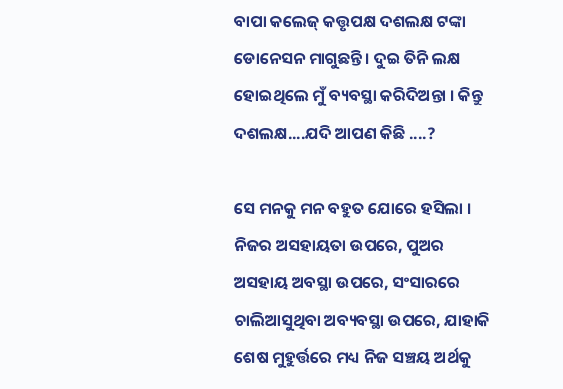ବାପା କଲେଜ୍ କତ୍ତୃପକ୍ଷ ଦଶଲକ୍ଷ ଟଙ୍କା ଡୋନେସନ ମାଗୁଛନ୍ତି । ଦୁଇ ତିନି ଲକ୍ଷ ହୋଇଥିଲେ ମୁଁ ବ୍ୟବସ୍ଥା କରିଦିଅନ୍ତା । କିନ୍ତୁ ଦଶଲକ୍ଷ....ଯଦି ଆପଣ କିଛି ....?

ସେ ମନକୁ ମନ ବହୁତ ଯୋରେ ହସିଲା । ନିଜର ଅସହାୟତା ଉପରେ, ପୁଅର ଅସହାୟ ଅବସ୍ଥା ଉପରେ, ସଂସାରରେ ଚାଲିଆସୁଥିବା ଅବ୍ୟବସ୍ଥା ଉପରେ, ଯାହାକି ଶେଷ ମୁହୁର୍ତ୍ତରେ ମଧ୍ୟ ନିଜ ସଞ୍ଚୟ ଅର୍ଥକୁ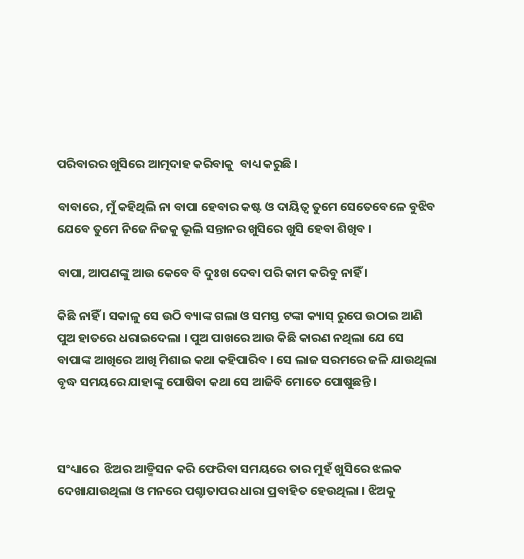ପରିବାରର ଖୁସିରେ ଆତ୍ମଦାହ କରିବାକୁ  ବାଧ୍ୟ କରୁଛି ।

ବାବାରେ, ମୁଁ କହିଥିଲି ନା ବାପା ହେବାର କଷ୍ଟ ଓ ଦାୟିତ୍ବ ତୁମେ ସେତେବେଳେ ବୁଝିବ ଯେବେ ତୁମେ ନିଜେ ନିଜକୁ ଭୂଲି ସନ୍ତାନର ଖୁସିରେ ଖୁସି ହେବା ଶିଖିବ ।

ବାପା, ଆପଣଙ୍କୁ ଆଉ କେବେ ବି ଦୁଃଖ ଦେବା ପରି କାମ କରିବୁ ନାହିଁ ।

କିଛି ନାହିଁ । ସକାଳୁ ସେ ଉଠି ବ୍ୟାଙ୍କ ଗଲା ଓ ସମସ୍ତ ଟଙ୍କା କ୍ୟାସ୍ ରୁପେ ଉଠାଇ ଆଣି ପୁଅ ହାତରେ ଧରାଇଦେଲା । ପୁଅ ପାଖରେ ଆଉ କିଛି କାରଣ ନଥିଲା ଯେ ସେ ବାପାଙ୍କ ଆଖିରେ ଆଖି ମିଶାଇ କଥା କହିପାରିବ । ସେ ଲାଜ ସରମରେ ଜଳି ଯାଉଥିଲା ବୃଦ୍ଧ ସମୟରେ ଯାହାଙ୍କୁ ପୋଷିବା କଥା ସେ ଆଜିବି ମୋତେ ପୋଷୁଛନ୍ତି ।



ସଂଧ୍ୟାରେ  ଝିଅର ଆଡ୍ମିସନ କରି ଫେରିବା ସମୟରେ ତାର ମୁହଁ ଖୁସିରେ ଝଲକ ଦେଖାଯାଉଥିଲା ଓ ମନରେ ପଶ୍ଚାତାପର ଧାରା ପ୍ରବାହିତ ହେଉଥିଲା । ଝିଅକୁ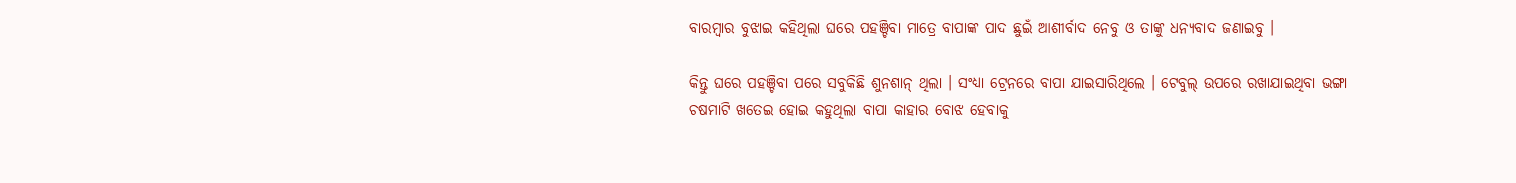ବାରମ୍ବାର ବୁଝାଇ କହିଥିଲା ଘରେ ପହଞ୍ଚିବା ମାତ୍ରେ ବାପାଙ୍କ ପାଦ ଛୁଇଁ ଆଶୀର୍ବାଦ ନେବୁ ଓ ତାଙ୍କୁ ଧନ୍ୟବାଦ ଜଣାଇବୁ ।

କିନ୍ତୁ ଘରେ ପହଞ୍ଚିବା ପରେ ସବୁକିଛି ଶୁନଶାନ୍ ଥିଲା । ସଂଧ୍ୟା ଟ୍ରେନରେ ବାପା ଯାଇସାରିଥିଲେ । ଟେବୁଲ୍ ଉପରେ ରଖାଯାଇଥିବା ଭଙ୍ଗା ଚଷମାଟି ଖତେଇ ହୋଇ କହୁଥିଲା ବାପା କାହାର ବୋଝ ହେବାକୁ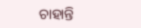ଚାହାନ୍ତି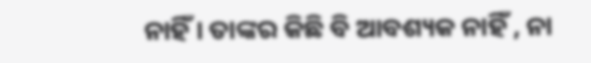ନାହିଁ । ତାଙ୍କର କିଛି ବି ଆବଶ୍ୟକ ନାହିଁ , ନା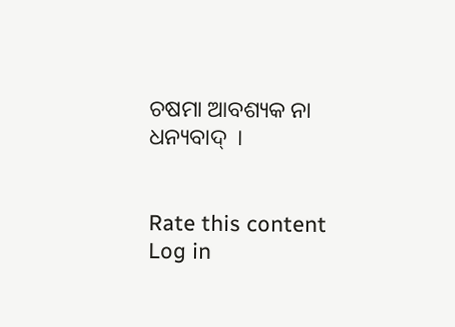ଚଷମା ଆବଶ୍ୟକ ନା ଧନ୍ୟବାଦ୍  ।


Rate this content
Log in